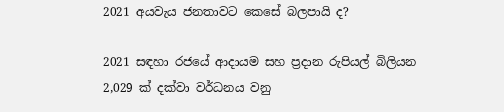2021 අයවැය ජනතාවට කෙසේ බලපායි ද?

2021 සඳහා රජයේ ආදායම සහ ප්‍රදාන රුපියල් බිලියන 2,029 ක් දක්වා වර්ධනය වනු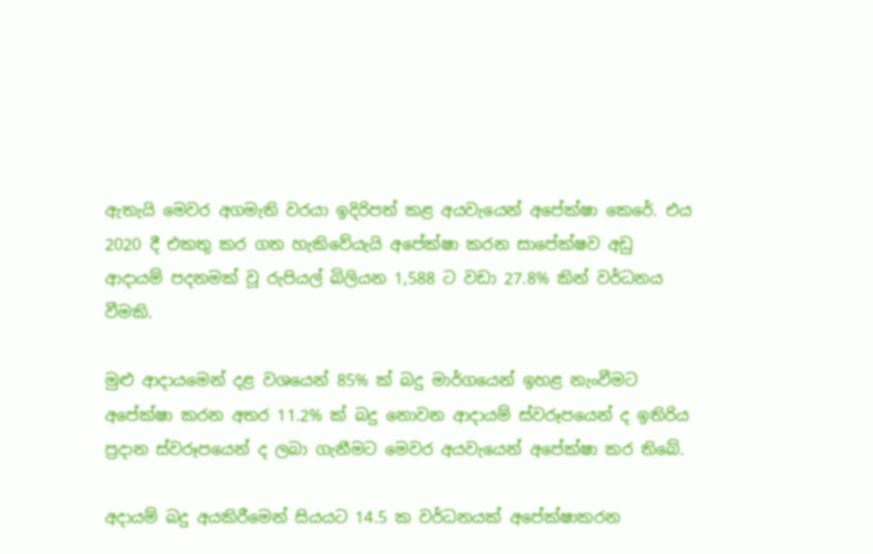ඇතැයි මෙවර අගමැති වරයා ඉදිරිපත් කළ අයවැයෙන් අපේක්ෂා කෙරේ. එය 2020 දී එකතු කර ගත හැකිවේයැයි අපේක්ෂා කරන සාපේක්ෂව අඩු ආදායම් පදනමක් වූ රුපියල් බිලියන 1,588 ට වඩා 27.8% කින් වර්ධනය වීමකි.

මුළු ආදායමෙන් දළ වශයෙන් 85% ක් බදු මාර්ගයෙන් ඉහළ නැංවීමට අපේක්ෂා කරන අතර 11.2% ක් බදු නොවන ආදායම් ස්වරූපයෙන් ද ඉතිරිය ප්‍රදාන ස්වරූපයෙන් ද ලබා ගැනීමට මෙවර අයවැයෙන් අපේක්ෂා කර තිබේ.

අදායම් බදු අයකිරීමෙන් සියයට 14.5 ක වර්ධනයක් අපේක්ෂාකරන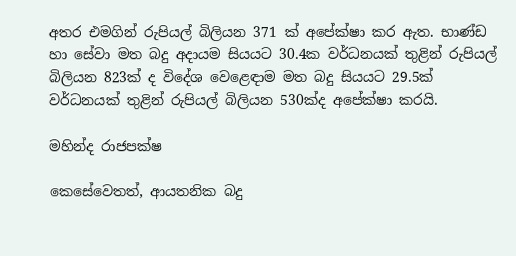අතර එමගින් රුපියල් බිලියන 371 ක් අපේක්ෂා කර ඇත. භාණ්ඩ හා සේවා මත බදු අදායම සියයට 30.4ක වර්ධනයක් තුළින් රුපියල් බිලියන 823ක් ද විදේශ වෙළෙඳාම මත බදු සියයට 29.5ක් වර්ධනයක් තුළින් රුපියල් බිලියන 530ක්ද අපේක්ෂා කරයි.

මහින්ද රාජපක්ෂ

කෙසේවෙතත්, ආයතනික බදු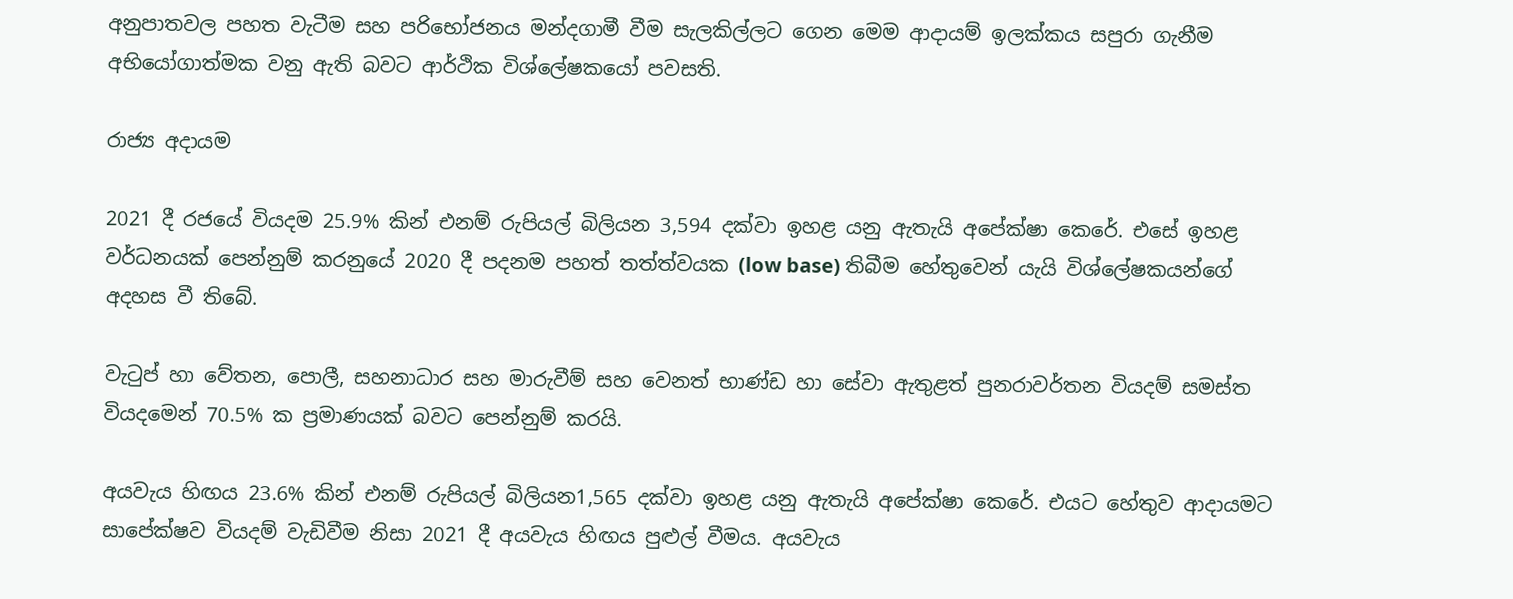අනුපාතවල පහත වැටීම සහ පරිභෝජනය මන්දගාමී වීම සැලකිල්ලට ගෙන මෙම ආදායම් ඉලක්කය සපුරා ගැනීම අභියෝගාත්මක වනු ඇති බවට ආර්ථික විශ්ලේෂකයෝ පවසති.

රාජ්‍ය අදායම

2021 දී රජයේ වියදම 25.9% කින් එනම් රුපියල් බිලියන 3,594 දක්වා ඉහළ යනු ඇතැයි අපේක්ෂා කෙරේ. එසේ ඉහළ වර්ධනයක් පෙන්නුම් කරනුයේ 2020 දී පදනම පහත් තත්ත්වයක (low base) තිබීම හේතුවෙන් යැයි විශ්ලේෂකයන්ගේ අදහස වී තිබේ.

වැටුප් හා වේතන, පොලී, සහනාධාර සහ මාරුවීම් සහ වෙනත් භාණ්ඩ හා සේවා ඇතුළත් පුනරාවර්තන වියදම් සමස්ත වියදමෙන් 70.5% ක ප්‍රමාණයක් බවට පෙන්නුම් කරයි.

අයවැය හිඟය 23.6% කින් එනම් රුපියල් බිලියන1,565 දක්වා ඉහළ යනු ඇතැයි අපේක්ෂා කෙරේ. එයට හේතුව ආදායමට සාපේක්ෂව වියදම් වැඩිවීම නිසා 2021 දී අයවැය හිඟය පුළුල් වීමය. අයවැය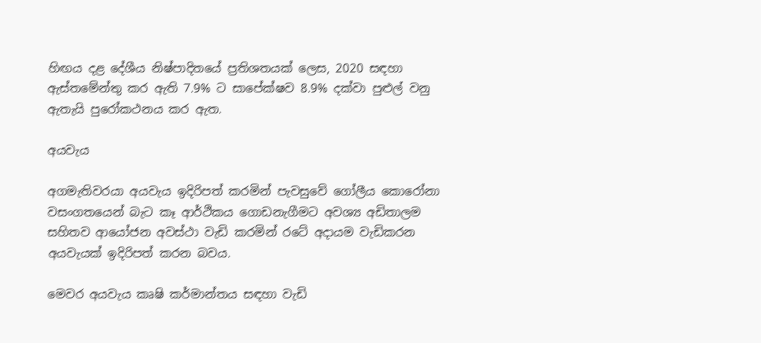හිඟය දළ දේශීය නිෂ්පාදිතයේ ප්‍රතිශතයක් ලෙස, 2020 සඳහා ඇස්තමේන්තු කර ඇති 7.9% ට සාපේක්ෂව 8.9% දක්වා පුළුල් වනු ඇතැයි පුරෝකථනය කර ඇත.

අයවැය

අගමැතිවරයා අයවැය ඉදිරිපත් කරමින් පැවසුවේ ගෝලීය කොරෝනා වසංගතයෙන් බැට කෑ ආර්ථිකය ගොඩනැගීමට අවශ්‍ය අඩිතාලම සහිතව ආයෝජන අවස්ථා වැඩි කරමින් රටේ අදායම වැඩිකරන අයවැයක් ඉදිරිපත් කරන බවය.

මෙවර අයවැය කෘෂි කර්මාන්තය සඳහා වැඩි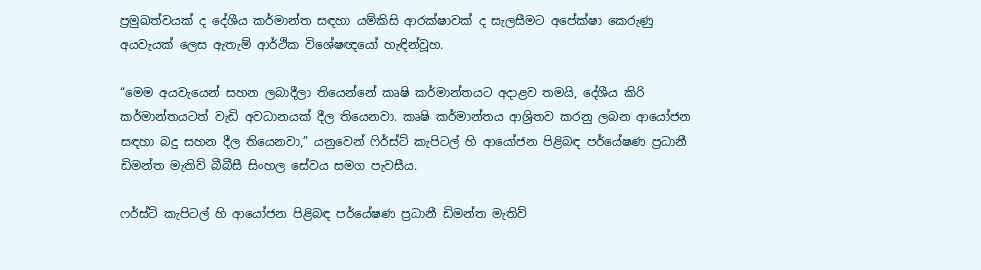ප්‍රමුඛත්වයක් ද දේශීය කර්මාන්ත සඳහා යම්කිසි ආරක්ෂාවක් ද සැලසීමට අපේක්ෂා කෙරුණු අයවැයක් ලෙස ඇතැම් ආර්ථික විශේෂඥයෝ හැඳින්වූහ.

“මෙම අයවැයෙන් සහන ලබාදීලා තියෙන්නේ කෘෂි කර්මාන්තයට අදාළව තමයි, දේශීය කිරි කර්මාන්තයටත් වැඩි අවධානයක් දීල තියෙනවා. කෘෂි කර්මාන්තය ආශ්‍රිතව කරනු ලබන ආයෝජන සඳහා බදු සහන දීල තියෙනවා,” යනුවෙන් ෆිර්ස්ට් කැපිටල් හි ආයෝජන පිළිබඳ පර්යේෂණ ප්‍රධානී ඩිමන්ත මැතිව් බීබීසී සිංහල සේවය සමග පැවසීය.

ෆර්ස්ට් කැපිටල් හි ආයෝජන පිළිබඳ පර්යේෂණ ප්‍රධානී ඩිමන්ත මැතිව්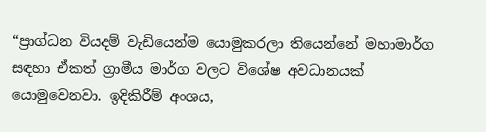“ප්‍රාග්ධන වියදම් වැඩියෙන්ම යොමුකරලා තියෙන්නේ මහාමාර්ග සඳහා ඒකත් ග්‍රාමීය මාර්ග වලට විශේෂ අවධානයක් යොමුවෙනවා. ඉදිකිරීම් අංශය,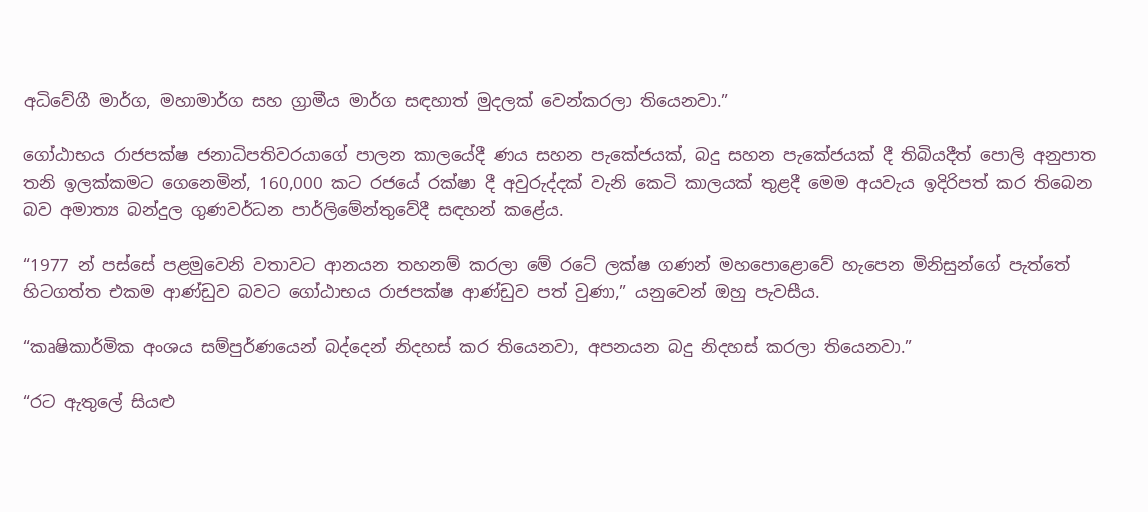අධිවේගී මාර්ග, මහාමාර්ග සහ ග්‍රාමීය මාර්ග සඳහාත් මුදලක් වෙන්කරලා තියෙනවා.”

ගෝඨාභය රාජපක්ෂ ජනාධිපතිවරයාගේ පාලන කාලයේදී ණය සහන පැකේජයක්, බදු සහන පැකේජයක් දී තිබියදීත් පොලි අනුපාත තනි ඉලක්කමට ගෙනෙමින්, 160,000 කට රජයේ රක්ෂා දී අවුරුද්දක් වැනි කෙටි කාලයක් තුළදී මෙම අයවැය ඉදිරිපත් කර තිබෙන බව අමාත්‍ය බන්දුල ගුණවර්ධන පාර්ලිමේන්තුවේදී සඳහන් කළේය.

“1977 න් පස්සේ පළමුවෙනි වතාවට ආනයන තහනම් කරලා මේ රටේ ලක්ෂ ගණන් මහපොළොවේ හැපෙන මිනිසුන්ගේ පැත්තේ හිටගත්ත එකම ආණ්ඩුව බවට ගෝඨාභය රාජපක්ෂ ආණ්ඩුව පත් වුණා,” යනුවෙන් ඔහු පැවසීය.

“කෘෂිකාර්මික අංශය සම්පුර්ණයෙන් බද්දෙන් නිදහස් කර තියෙනවා, අපනයන බදු නිදහස් කරලා තියෙනවා.”

“රට ඇතුලේ සියළු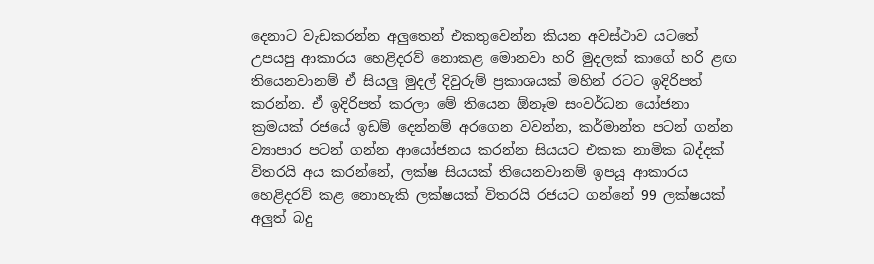දෙනාට වැඩකරන්න අලුතෙන් එකතුවෙන්න කියන අවස්ථාව යටතේ උපයපු ආකාරය හෙළිදරව් නොකළ මොනවා හරි මුදලක් කාගේ හරි ළඟ තියෙනවානම් ඒ සියලු මුදල් දිවුරුම් ප්‍රකාශයක් මහින් රටට ඉදිරිපත් කරන්න. ඒ ඉදිරිපත් කරලා මේ තියෙන ඕනෑම සංවර්ධන යෝජනා ක්‍රමයක් රජයේ ඉඩම් දෙන්නම් අරගෙන වවන්න, කර්මාන්ත පටන් ගන්න ව්‍යාපාර පටන් ගන්න ආයෝජනය කරන්න සියයට එකක නාමික බද්දක් විතරයි අය කරන්නේ, ලක්ෂ සියයක් තියෙනවානම් ඉපයූ ආකාරය හෙළිදරව් කළ නොහැකි ලක්ෂයක් විතරයි රජයට ගන්නේ 99 ලක්ෂයක් අලුත් බදු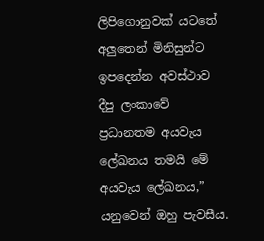ලිපිගොනුවක් යටතේ අලුතෙන් මිනිසුන්ට ඉපදෙන්න අවස්ථාව දීපු ලංකාවේ ප්‍රධානතම අයවැය ලේඛනය තමයි මේ අයවැය ලේඛනය,” යනුවෙන් ඔහු පැවසීය.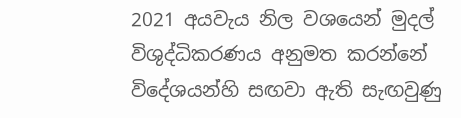2021 අයවැය නිල වශයෙන් මුදල් විශුද්ධිකරණය අනුමත කරන්නේ විදේශයන්හි සඟවා ඇති සැඟවුණු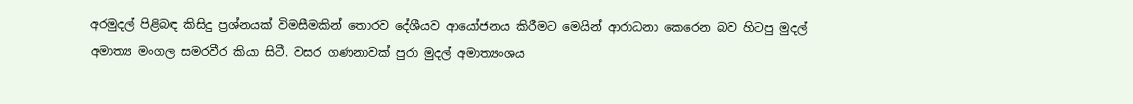අරමුදල් පිළිබඳ කිසිදු ප්‍රශ්නයක් විමසීමකින් තොරව දේශීයව ආයෝජනය කිරීමට මෙයින් ආරාධනා කෙරෙන බව හිටපු මුදල් අමාත්‍ය මංගල සමරවීර කියා සිටී. වසර ගණනාවක් පුරා මුදල් අමාත්‍යංශය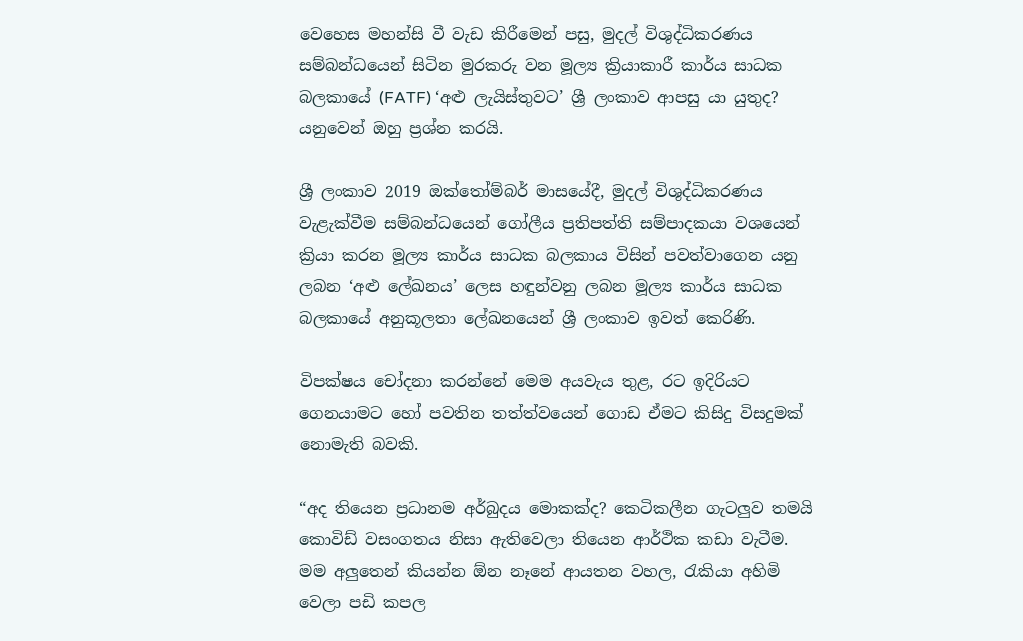වෙහෙස මහන්සි වී වැඩ කිරීමෙන් පසු, මුදල් විශුද්ධිකරණය සම්බන්ධයෙන් සිටින මුරකරු වන මූල්‍ය ක්‍රියාකාරී කාර්ය සාධක බලකායේ (FATF) ‘අළු ලැයිස්තුවට’ ශ්‍රී ලංකාව ආපසු යා යුතුද? යනුවෙන් ඔහු ප්‍රශ්න කරයි.

ශ්‍රී ලංකාව 2019 ඔක්තෝම්බර් මාසයේදී, මුදල් විශුද්ධිකරණය වැළැක්වීම සම්බන්ධයෙන් ගෝලීය ප්‍රතිපත්ති සම්පාදකයා වශයෙන් ක්‍රියා කරන මූල්‍ය කාර්ය සාධක බලකාය විසින් පවත්වාගෙන යනු ලබන ‘අළු ලේඛනය’ ලෙස හඳුන්වනු ලබන මූල්‍ය කාර්ය සාධක බලකායේ අනුකූලතා ලේඛනයෙන් ශ්‍රී ලංකාව ඉවත් කෙරිණි.

විපක්ෂය චෝදනා කරන්නේ මෙම අයවැය තුළ, රට ඉදිරියට ගෙනයාමට හෝ පවතින තත්ත්වයෙන් ගොඩ ඒමට කිසිදු විසදුමක් නොමැති බවකි.

“අද තියෙන ප්‍රධානම අර්බුදය මොකක්ද? කෙටිකලීන ගැටලුව තමයි කොවිඩ් වසංගතය නිසා ඇතිවෙලා තියෙන ආර්ථික කඩා වැටීම. මම අලුතෙන් කියන්න ඕන නෑනේ ආයතන වහල, රැකියා අහිමි වෙලා පඩි කපල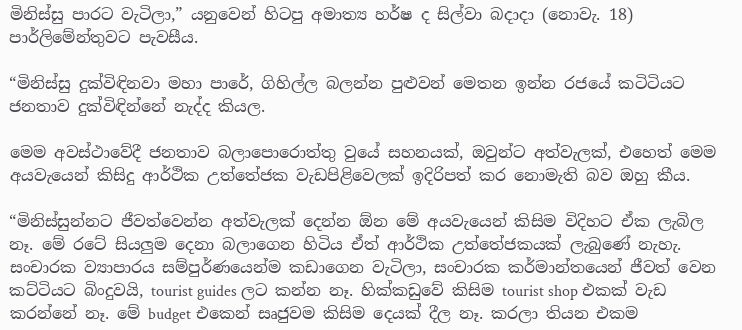මිනිස්සු පාරට වැටිලා,” යනුවෙන් හිටපු අමාත්‍ය හර්ෂ ද සිල්වා බදාදා (නොවැ. 18) පාර්ලිමේන්තුවට පැවසීය.

“මිනිස්සු දුක්විඳිනවා මහා පාරේ, ගිහිල්ල බලන්න පුළුවන් මෙතන ඉන්න රජයේ කටිටියට ජනතාව දුක්විඳින්නේ නැද්ද කියල.

මෙම අවස්ථාවේදී ජනතාව බලාපොරොත්තු වුයේ සහනයක්, ඔවුන්ට අත්වැලක්, එහෙත් මෙම අයවැයෙන් කිසිදු ආර්ථික උත්තේජක වැඩපිළිවෙලක් ඉදිරිපත් කර නොමැති බව ඔහු කීය.

“මිනිස්සුන්නට ජීවත්වෙන්න අත්වැලක් දෙන්න ඕන මේ අයවැයෙන් කිසිම විදිහට ඒක ලැබිල නෑ. මේ රටේ සියලුම දෙනා බලාගෙන හිටිය ඒත් ආර්ථික උත්තේජකයක් ලැබුණේ නැහැ. සංචාරක ව්‍යාපාරය සම්පුර්ණයෙන්ම කඩාගෙන වැටිලා, සංචාරක කර්මාන්තයෙන් ජීවත් වෙන කට්ටියට බිංදුවයි, tourist guides ලට කන්න නෑ. හික්කඩුවේ කිසිම tourist shop එකක් වැඩ කරන්නේ නෑ. මේ budget එකෙන් සෘජුවම කිසිම දෙයක් දීල නෑ. කරලා තියන එකම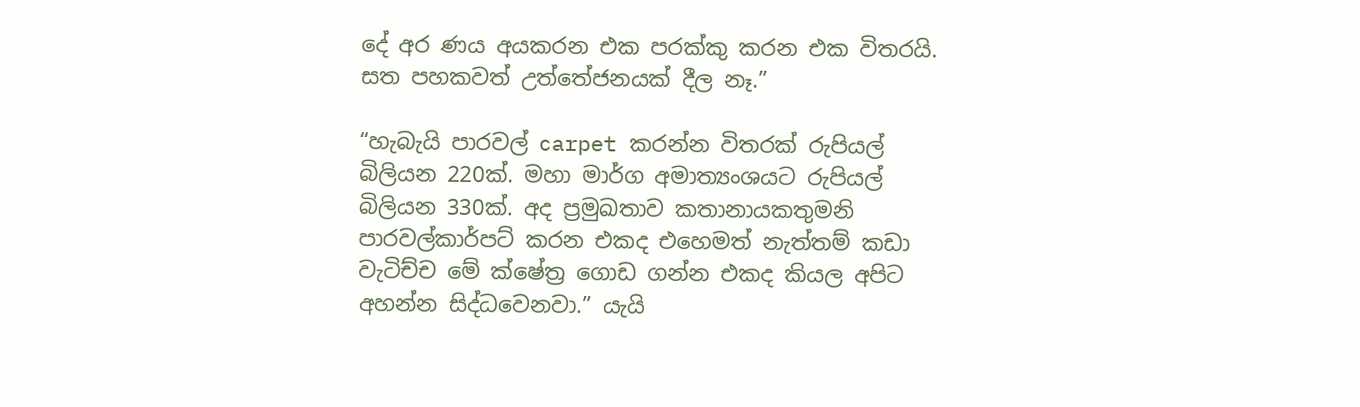දේ අර ණය අයකරන එක පරක්කු කරන එක විතරයි. සත පහකවත් උත්තේජනයක් දීල නෑ.”

“හැබැයි පාරවල් carpet කරන්න විතරක් රුපියල් බිලියන 220ක්. මහා මාර්ග අමාත්‍යංශයට රුපියල් බිලියන 330ක්. අද ප්‍රමුඛතාව කතානායකතුමනි පාරවල්කාර්පට් කරන එකද එහෙමත් නැත්තම් කඩා වැටිච්ච මේ ක්ෂේත්‍ර ගොඩ ගන්න එකද කියල අපිට අහන්න සිද්ධවෙනවා.” යැයි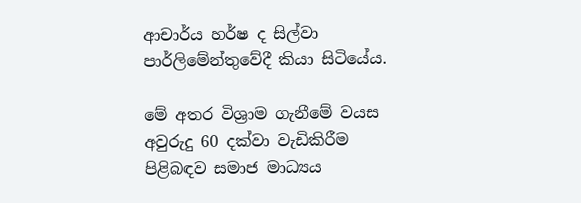ආචාර්ය හර්ෂ ද සිල්වා පාර්ලිමේන්තුවේදී කියා සිටියේය.

මේ අතර විශ්‍රාම ගැනීමේ වයස අවුරුදු 60 දක්වා වැඩිකිරීම පිළිබඳව සමාජ මාධ්‍යය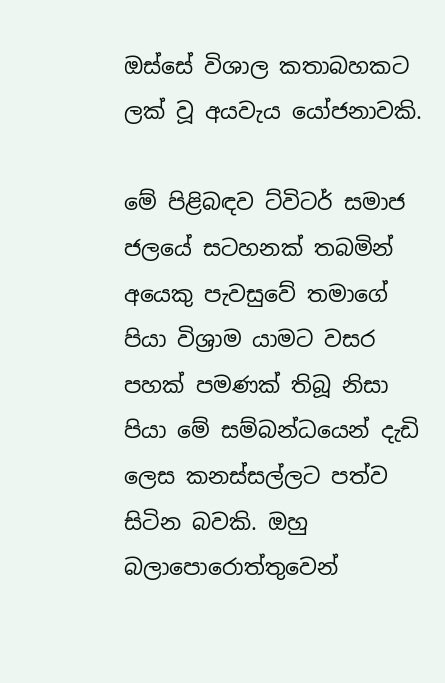ඔස්සේ විශාල කතාබහකට ලක් වූ අයවැය යෝජනාවකි.

මේ පිළිබඳව ට්විටර් සමාජ ජලයේ සටහනක් තබමින් අයෙකු පැවසුවේ තමාගේ පියා විශ්‍රාම යාමට වසර පහක් පමණක් තිබූ නිසා පියා මේ සම්බන්ධයෙන් දැඩි ලෙස කනස්සල්ලට පත්ව සිටින බවකි. ඔහු බලාපොරොත්තුවෙන්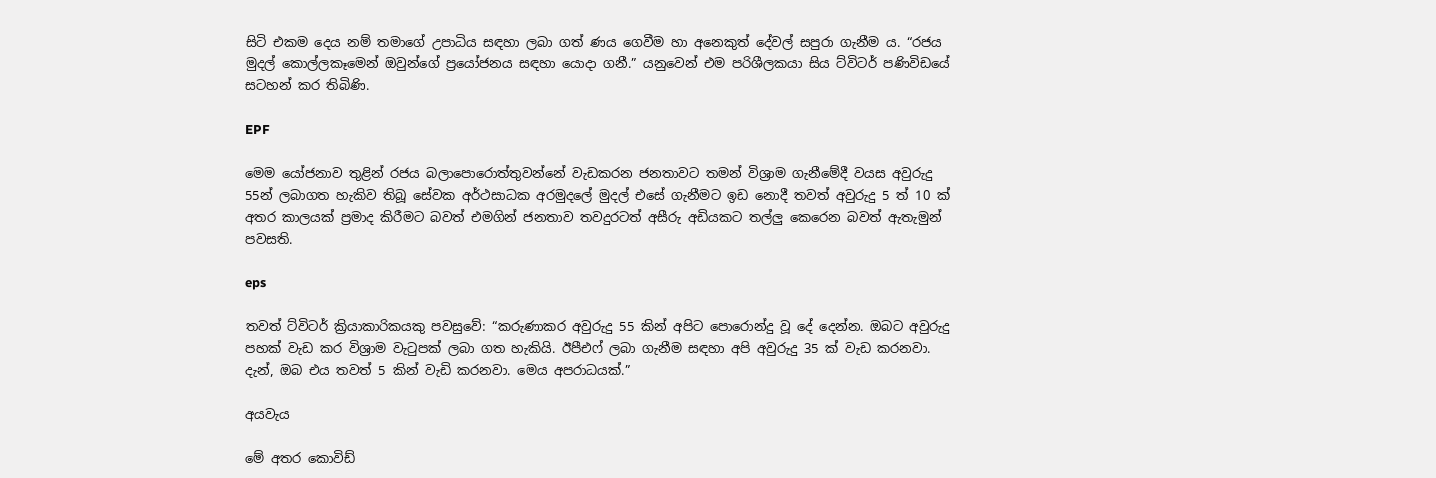සිටි එකම දෙය නම් තමාගේ උපාධිය සඳහා ලබා ගත් ණය ගෙවීම හා අනෙකුත් දේවල් සපුරා ගැනීම ය. “රජය මුදල් කොල්ලකෑමෙන් ඔවුන්ගේ ප්‍රයෝජනය සඳහා යොදා ගනී.” යනුවෙන් එම පරිශීලකයා සිය ට්විටර් පණිවිඩයේ සටහන් කර තිබිණි.

EPF

මෙම යෝජනාව තුළින් රජය බලාපොරොත්තුවන්නේ වැඩකරන ජනතාවට තමන් විශ්‍රාම ගැනීමේදී වයස අවුරුදු 55න් ලබාගත හැකිව තිබූ සේවක අර්ථසාධක අරමුදලේ මුදල් එසේ ගැනීමට ඉඩ නොදී තවත් අවුරුදු 5 ත් 10 ක් අතර කාලයක් ප්‍රමාද කිරීමට බවත් එමගින් ජනතාව තවදුරටත් අසීරු අඩියකට තල්ලු කෙරෙන බවත් ඇතැමුන් පවසති.

eps

තවත් ට්විටර් ක්‍රියාකාරිකයකු පවසුවේ: “කරුණාකර අවුරුදු 55 කින් අපිට පොරොන්දු වූ දේ දෙන්න. ඔබට අවුරුදු පහක් වැඩ කර විශ්‍රාම වැටුපක් ලබා ගත හැකියි. ඊපීඑෆ් ලබා ගැනීම සඳහා අපි අවුරුදු 35 ක් වැඩ කරනවා. දැන්, ඔබ එය තවත් 5 කින් වැඩි කරනවා. මෙය අපරාධයක්.”

අයවැය

මේ අතර කොවිඩ්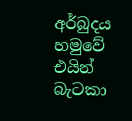අර්බුදය හමුවේ එයින් බැටකා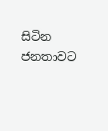සිටින ජනතාවට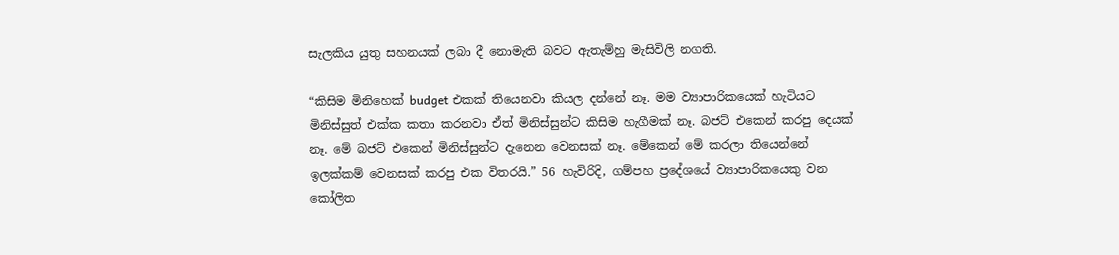සැලකිය යුතු සහනයක් ලබා දී නොමැති බවට ඇතැම්හු මැසිවිලි නගති.

“කිසිම මිනිහෙක් budget එකක් තියෙනවා කියල දන්නේ නෑ. මම ව්‍යාපාරිකයෙක් හැටියට මිනිස්සුත් එක්ක කතා කරනවා ඒත් මිනිස්සුන්ට කිසිම හැගීමක් නෑ. බජට් එකෙන් කරපු දෙයක් නෑ. මේ බජට් එකෙන් මිනිස්සුන්ට දැනෙන වෙනසක් නෑ. මේකෙන් මේ කරලා තියෙන්නේ ඉලක්කම් වෙනසක් කරපු එක විතරයි.” 56 හැවිරිදි, ගම්පහ ප්‍රදේශයේ ව්‍යාපාරිකයෙකු වන කෝලිත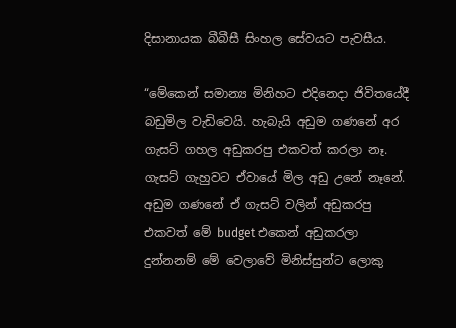දිසානායක බීබීසී සිංහල සේවයට පැවසීය.

“මේකෙන් සමාන්‍ය මිනිහට එදිනෙදා ජිවිතයේදී බඩුමිල වැඩිවෙයි. හැබැයි අඩුම ගණනේ අර ගැසට් ගහල අඩුකරපු එකවත් කරලා නෑ. ගැසට් ගැහුවට ඒවායේ මිල අඩු උනේ නෑනේ. අඩුම ගණනේ ඒ ගැසට් වලින් අඩුකරපු එකවත් මේ budget එකෙන් අඩුකරලා දුන්නනම් මේ වෙලාවේ මිනිස්සුන්ට ලොකු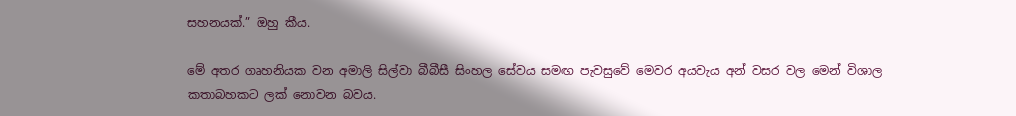සහනයක්.” ඔහු කීය.

මේ අතර ගෘහනියක වන අමාලි සිල්වා බීබීසී සිංහල සේවය සමඟ පැවසුවේ මෙවර අයවැය අන් වසර වල මෙන් විශාල කතාබහකට ලක් නොවන බවය.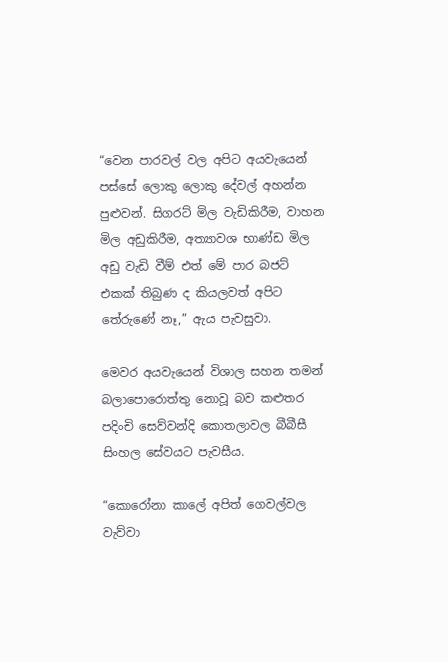“වෙන පාරවල් වල අපිට අයවැයෙන් පස්සේ ලොකු ලොකු දේවල් අහන්න පුළුවන්. සිගරට් මිල වැඩිකිරීම, වාහන මිල අඩුකිරීම, අත්‍යාවශ භාණ්ඩ මිල අඩු වැඩි වීම් එත් මේ පාර බජට් එකක් තිබුණ ද කියලවත් අපිට තේරුණේ නෑ,” ඇය පැවසුවා.

මෙවර අයවැයෙන් විශාල සහන තමන් බලාපොරොත්තු නොවූ බව කළුතර පදිංචි සෙව්වන්දි කොතලාවල බීබීසී සිංහල සේවයට පැවසීය.

“කොරෝනා කාලේ අපිත් ගෙවල්වල වැව්වා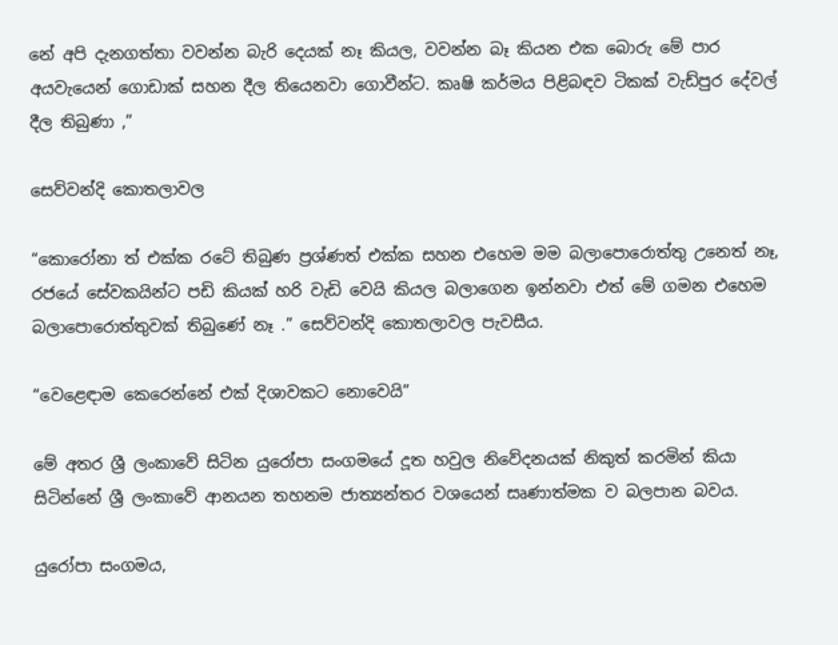නේ අපි දැනගත්තා වවන්න බැරි දෙයක් නෑ කියල, වවන්න බෑ කියන එක බොරු මේ පාර අයවැයෙන් ගොඩාක් සහන දීල තියෙනවා ගොවීන්ට. කෘෂි කර්මය පිළිබඳව ටිකක් වැඩ්පුර දේවල් දීල තිබුණා ,”

සෙව්වන්දි කොතලාවල

“කොරෝනා ත් එක්ක රටේ තිබුණ ප්‍රශ්ණත් එක්ක සහන එහෙම මම බලාපොරොත්තු උනෙත් නෑ, රජයේ සේවකයින්ට පඩි කියක් හරි වැඩි වෙයි කියල බලාගෙන ඉන්නවා එත් මේ ගමන එහෙම බලාපොරොත්තුවක් තිබුණේ නෑ .” සෙව්වන්දි කොතලාවල පැවසීය.

“වෙළෙඳාම කෙරෙන්නේ එක් දිශාවකට නොවෙයි”

මේ අතර ශ්‍රී ලංකාවේ සිටින යුරෝපා සංගමයේ දූත හවුල නිවේදනයක් නිකුත් කරමින් කියා සිටින්නේ ශ්‍රී ලංකාවේ ආනයන තහනම ජාත්‍යන්තර වශයෙන් සෘණාත්මක ව බලපාන බවය.

යුරෝපා සංගමය,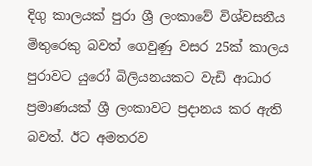දිගු කාලයක් පුරා ශ්‍රී ලංකාවේ විශ්වසනීය මිතුරෙකු බවත් ගෙවුණු වසර 25ක් කාලය පුරාවට යුරෝ බිලියනයකට වැඩි ආධාර ප්‍රමාණයක් ශ්‍රී ලංකාවට ප්‍රදානය කර ඇති බවත්. ඊට අමතරව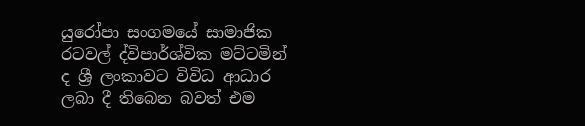යුරෝපා සංගමයේ සාමාජික රටවල් ද්විපාර්ශ්වික මට්ටමින් ද ශ්‍රී ලංකාවට විවිධ ආධාර ලබා දී තිබෙන බවත් එම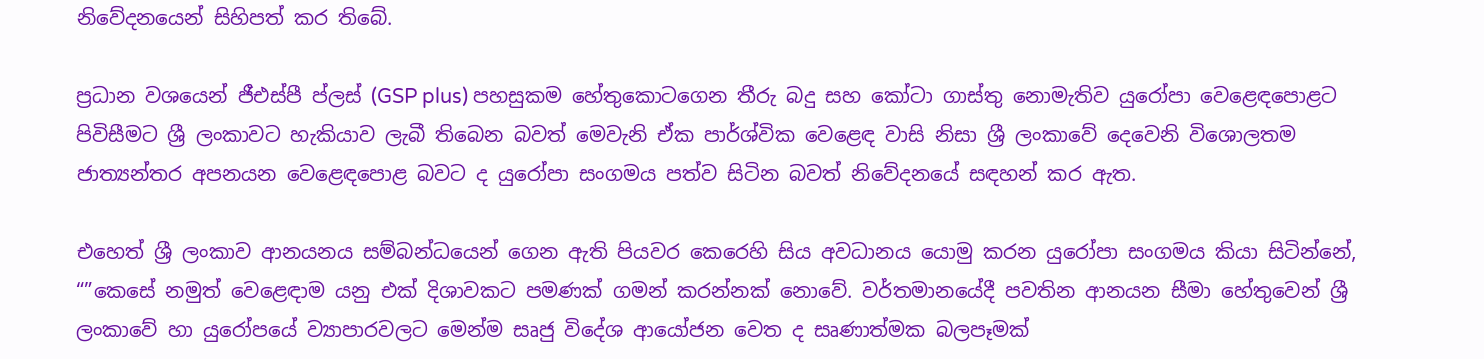නිවේදනයෙන් සිහිපත් කර තිබේ.

ප්‍රධාන වශයෙන් ජීඑස්පී ප්ලස් (GSP plus) පහසුකම හේතුකොටගෙන තීරු බදු සහ කෝටා ගාස්තු නොමැතිව යුරෝපා වෙළෙඳපොළට පිවිසීමට ශ්‍රී ලංකාවට හැකියාව ලැබී තිබෙන බවත් මෙවැනි ඒක පාර්ශ්වික වෙළෙඳ වාසි නිසා ශ්‍රී ලංකාවේ දෙවෙනි විශොලතම ජාත්‍යන්තර අපනයන වෙළෙඳපොළ බවට ද යුරෝපා සංගමය පත්ව සිටින බවත් නිවේදනයේ සඳහන් කර ඇත.

එහෙත් ශ්‍රී ලංකාව ආනයනය සම්බන්ධයෙන් ගෙන ඇති පියවර කෙරෙහි සිය අවධානය යොමු කරන යුරෝපා සංගමය කියා සිටින්නේ, “”කෙසේ නමුත් වෙළෙඳාම යනු එක් දිශාවකට පමණක් ගමන් කරන්නක් නොවේ. වර්තමානයේදී පවතින ආනයන සීමා හේතුවෙන් ශ්‍රී ලංකාවේ හා යුරෝපයේ ව්‍යාපාරවලට මෙන්ම සෘජු විදේශ ආයෝජන වෙත ද සෘණාත්මක බලපෑමක්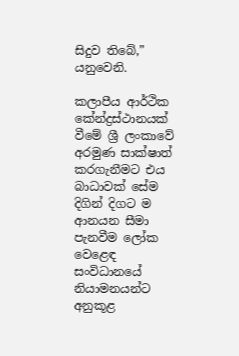සිදුව තිබේ,” යනුවෙනි.

කලාපීය ආර්ථික කේන්ද්‍රස්ථානයක් වීමේ ශ්‍රී ලංකාවේ අරමුණ සාක්ෂාත් කරගැනීමට එය බාධාවක් සේම දිගින් දිගට ම ආනයන සීමා පැනවීම ලෝක වෙළෙඳ සංවිධානයේ නියාමනයන්ට අනුකූළ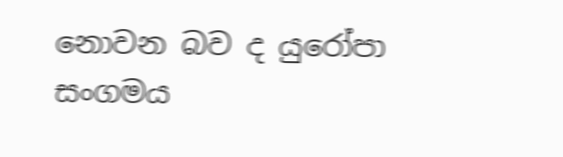නොවන බව ද යුරෝපා සංගමය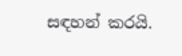සඳහන් කරයි.